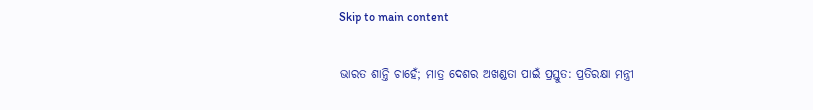Skip to main content

ଭାରତ ଶାନ୍ତି ଚାହେଁ; ମାତ୍ର ଦେଶର ଅଖଣ୍ଡତା ପାଇଁ ପ୍ରସ୍ତୁତ: ପ୍ରତିରକ୍ଷା ମନ୍ତ୍ରୀ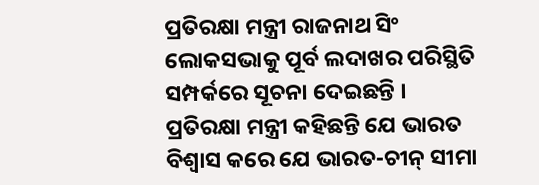ପ୍ରତିରକ୍ଷା ମନ୍ତ୍ରୀ ରାଜନାଥ ସିଂ ଲୋକସଭାକୁ ପୂର୍ବ ଲଦାଖର ପରିସ୍ଥିତି ସମ୍ପର୍କରେ ସୂଚନା ଦେଇଛନ୍ତି । ପ୍ରତିରକ୍ଷା ମନ୍ତ୍ରୀ କହିଛନ୍ତି ଯେ ଭାରତ ବିଶ୍ବାସ କରେ ଯେ ଭାରତ-ଚୀନ୍ ସୀମା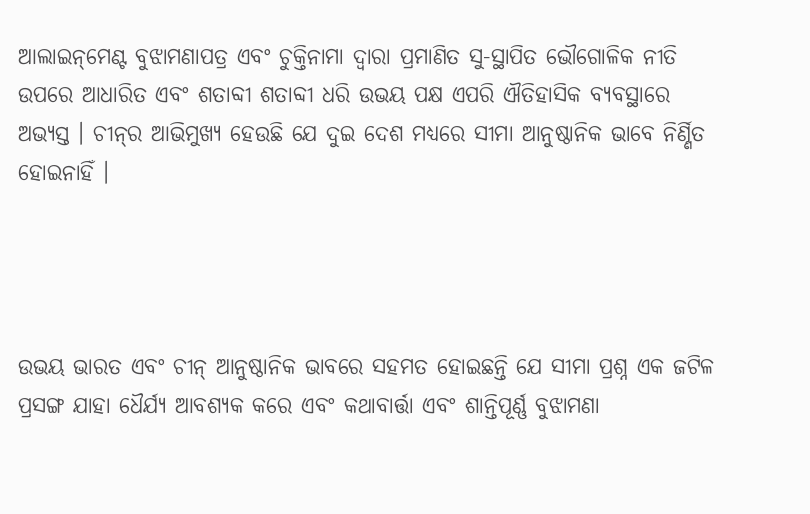ଆଲାଇନ୍‌ମେଣ୍ଟ ବୁଝାମଣାପତ୍ର ଏବଂ ଚୁକ୍ତିନାମା ଦ୍ବାରା ପ୍ରମାଣିତ ସୁ-ସ୍ଥାପିତ ଭୌଗୋଳିକ ନୀତି ଉପରେ ଆଧାରିତ ଏବଂ ଶତାବ୍ଦୀ ଶତାବ୍ଦୀ ଧରି ଉଭୟ ପକ୍ଷ ଏପରି ଐତିହାସିକ ବ୍ୟବସ୍ଥାରେ ଅଭ୍ୟସ୍ତ । ଚୀନ୍‌ର ଆଭିମୁଖ୍ୟ ହେଉଛି ଯେ ଦୁଇ ଦେଶ ମଧ୍ୟରେ ସୀମା ଆନୁଷ୍ଠାନିକ ଭାବେ ନିର୍ଣ୍ଣିତ ହୋଇନାହିଁ ।




ଉଭୟ ଭାରତ ଏବଂ ଚୀନ୍ ଆନୁଷ୍ଠାନିକ ଭାବରେ ସହମତ ହୋଇଛନ୍ତି ଯେ ସୀମା ପ୍ରଶ୍ନ ଏକ ଜଟିଳ ପ୍ରସଙ୍ଗ ଯାହା ଧୈର୍ଯ୍ୟ ଆବଶ୍ୟକ କରେ ଏବଂ କଥାବାର୍ତ୍ତା ଏବଂ ଶାନ୍ତିପୂର୍ଣ୍ଣ ବୁଝାମଣା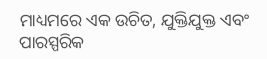ମାଧ୍ୟମରେ ଏକ ଉଚିତ, ଯୁକ୍ତିଯୁକ୍ତ ଏବଂ ପାରସ୍ପରିକ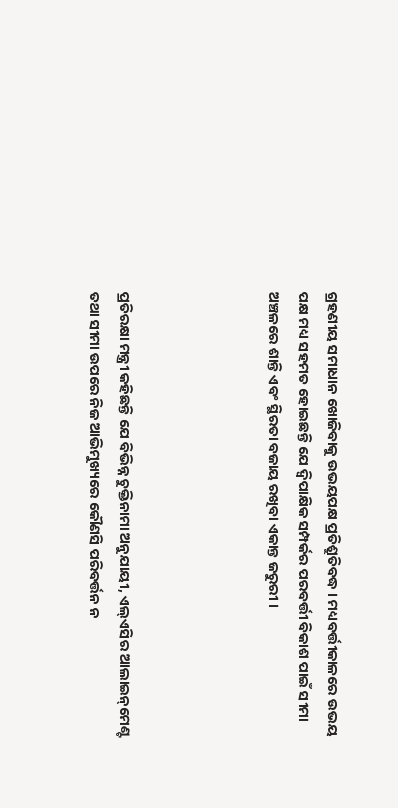ଗ୍ରହଣୀୟ ସମାଧାନ ଖୋଜିବାକୁ ଉଭୟପକ୍ଷ ପ୍ରତିଶ୍ରୁତିବଦ୍ଧ । ମଧ୍ୟବର୍ତ୍ତୀକାଳରେ ଉଭୟ ପକ୍ଷ ମଧ୍ୟ ସହମତ ହୋଇଛନ୍ତି ଯେ ଦ୍ୱିପାକ୍ଷିକ ସମ୍ପର୍କର ପରବର୍ତ୍ତୀ ବିକାଶ ପାଇଁ ସୀମା ଅଞ୍ଚଳରେ ଶାନ୍ତି ଏବଂ ସ୍ଥିରତା ବଜାୟ ରଖିବା ଏକାନ୍ତ ଜରୁରୀ ।




ପ୍ରତିରକ୍ଷା ମନ୍ତ୍ରୀ କହିଛନ୍ତି ଯେ ବିଭିନ୍ନ ଚୁକ୍ତିନାମା ଅନୁଯାୟୀ, ଏଲ୍‌ଏସିର ଆଲାଇନ୍‌ମେଣ୍ଟ ତଥା ସୀମା ଉପରେ ନିଜ ଆଭିମୁଖ୍ୟରେ କୌଣସି ପରିବର୍ତ୍ତନ ନ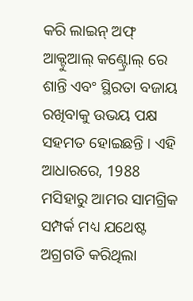କରି ଲାଇନ୍ ଅଫ୍ ଆକ୍ଟୁଆଲ୍ କଣ୍ଟ୍ରୋଲ୍ ରେ ଶାନ୍ତି ଏବଂ ସ୍ଥିରତା ବଜାୟ ରଖିବାକୁ ଉଭୟ ପକ୍ଷ ସହମତ ହୋଇଛନ୍ତି । ଏହି ଆଧାରରେ, 1988 ମସିହାରୁ ଆମର ସାମଗ୍ରିକ ସମ୍ପର୍କ ମଧ୍ୟ ଯଥେଷ୍ଟ ଅଗ୍ରଗତି କରିଥିଲା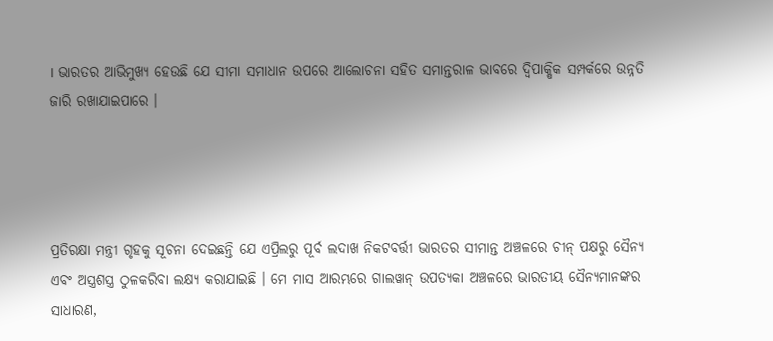। ଭାରତର ଆଭିମୁଖ୍ୟ ହେଉଛି ଯେ ସୀମା ସମାଧାନ ଉପରେ ଆଲୋଚନା ସହିତ ସମାନ୍ତରାଳ ଭାବରେ ଦ୍ୱିପାକ୍ଷିକ ସମ୍ପର୍କରେ ଉନ୍ନତି ଜାରି ରଖାଯାଇପାରେ ।




ପ୍ରତିରକ୍ଷା ମନ୍ତ୍ରୀ ଗୃହକୁ ସୂଚନା ଦେଇଛନ୍ତି ଯେ ଏପ୍ରିଲରୁ ପୂର୍ବ ଲଦାଖ ନିକଟବର୍ତ୍ତୀ ଭାରତର ସୀମାନ୍ତ ଅଞ୍ଚଳରେ ଚୀନ୍ ପକ୍ଷରୁ ସୈନ୍ୟ ଏବଂ ଅସ୍ତ୍ରଶସ୍ତ୍ର ଠୁଳକରିବା ଲକ୍ଷ୍ୟ କରାଯାଇଛି । ମେ ମାସ ଆରମ୍ଭରେ ଗାଲୱାନ୍ ଉପତ୍ୟକା ଅଞ୍ଚଳରେ ଭାରତୀୟ ସୈନ୍ୟମାନଙ୍କର ସାଧାରଣ,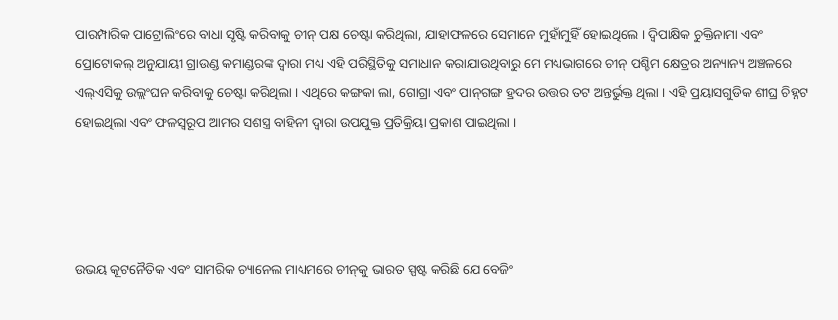ପାରମ୍ପାରିକ ପାଟ୍ରୋଲିଂରେ ବାଧା ସୃଷ୍ଟି କରିବାକୁ ଚୀନ୍ ପକ୍ଷ ଚେଷ୍ଟା କରିଥିଲା, ଯାହାଫଳରେ ସେମାନେ ମୁହାଁମୁହିଁ ହୋଇଥିଲେ । ଦ୍ୱିପାକ୍ଷିକ ଚୁକ୍ତିନାମା ଏବଂ ପ୍ରୋଟୋକଲ୍ ଅନୁଯାୟୀ ଗ୍ରାଉଣ୍ଡ କମାଣ୍ଡରଙ୍କ ଦ୍ବାରା ମଧ୍ୟ ଏହି ପରିସ୍ଥିତିକୁ ସମାଧାନ କରାଯାଉଥିବାରୁ ମେ ମଧ୍ୟଭାଗରେ ଚୀନ୍ ପଶ୍ଚିମ କ୍ଷେତ୍ରର ଅନ୍ୟାନ୍ୟ ଅଞ୍ଚଳରେ ଏଲ୍‌ଏସିକୁ ଉଲ୍ଲଂଘନ କରିବାକୁ ଚେଷ୍ଟା କରିଥିଲା । ଏଥିରେ କଙ୍ଗକା ଲା, ଗୋଗ୍ରା ଏବଂ ପାନ୍‌ଗଙ୍ଗ ହ୍ରଦର ଉତ୍ତର ତଟ ଅନ୍ତର୍ଭୁକ୍ତ ଥିଲା । ଏହି ପ୍ରୟାସଗୁଡିକ ଶୀଘ୍ର ଚିହ୍ନଟ ହୋଇଥିଲା ଏବଂ ଫଳସ୍ୱରୂପ ଆମର ସଶସ୍ତ୍ର ବାହିନୀ ଦ୍ୱାରା ଉପଯୁକ୍ତ ପ୍ରତିକ୍ରିୟା ପ୍ରକାଶ ପାଇଥିଲା ।




ଉଭୟ କୂଟନୈତିକ ଏବଂ ସାମରିକ ଚ୍ୟାନେଲ ମାଧ୍ୟମରେ ଚୀନ୍‌କୁ ଭାରତ ସ୍ପଷ୍ଟ କରିଛି ଯେ ବେଜିଂ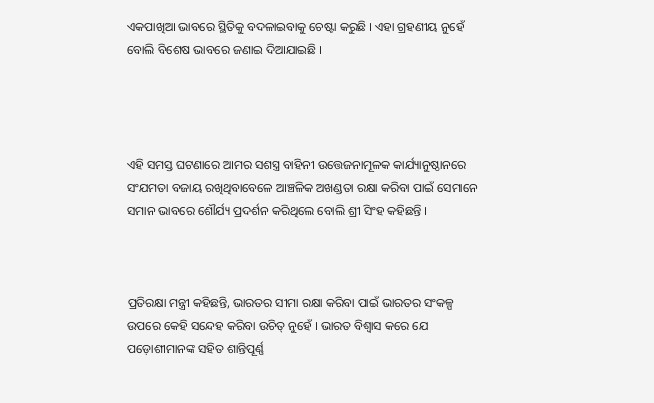ଏକପାଖିଆ ଭାବରେ ସ୍ଥିତିକୁ ବଦଳାଇବାକୁ ଚେଷ୍ଟା କରୁଛି । ଏହା ଗ୍ରହଣୀୟ ନୁହେଁ ବୋଲି ବିଶେଷ ଭାବରେ ଜଣାଇ ଦିଆଯାଇଛି ।




ଏହି ସମସ୍ତ ଘଟଣାରେ ଆମର ସଶସ୍ତ୍ର ବାହିନୀ ଉତ୍ତେଜନାମୂଳକ କାର୍ଯ୍ୟାନୁଷ୍ଠାନରେ ସଂଯମତା ବଜାୟ ରଖିଥିବାବେଳେ ଆଞ୍ଚଳିକ ଅଖଣ୍ଡତା ରକ୍ଷା କରିବା ପାଇଁ ସେମାନେ ସମାନ ଭାବରେ ଶୌର୍ଯ୍ୟ ପ୍ରଦର୍ଶନ କରିଥିଲେ ବୋଲି ଶ୍ରୀ ସିଂହ କହିଛନ୍ତି ।



ପ୍ରତିରକ୍ଷା ମନ୍ତ୍ରୀ କହିଛନ୍ତି, ଭାରତର ସୀମା ରକ୍ଷା କରିବା ପାଇଁ ଭାରତର ସଂକଳ୍ପ ଉପରେ କେହି ସନ୍ଦେହ କରିବା ଉଚିତ୍ ନୁହେଁ । ଭାରତ ବିଶ୍ୱାସ କରେ ଯେ ପଡ଼ୋଶୀମାନଙ୍କ ସହିତ ଶାନ୍ତିପୂର୍ଣ୍ଣ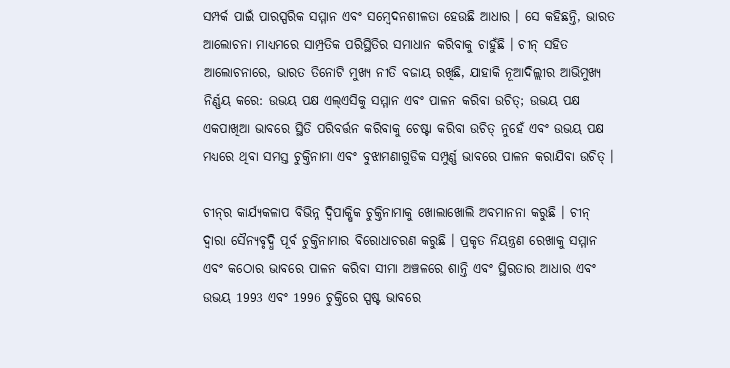ସମ୍ପର୍କ ପାଇଁ ପାରସ୍ପରିକ ସମ୍ମାନ ଏବଂ ସମ୍ବେଦନଶୀଳତା ହେଉଛି ଆଧାର । ସେ କହିଛନ୍ତି, ଭାରତ ଆଲୋଚନା ମାଧ୍ୟମରେ ସାମ୍ପ୍ରତିକ ପରିସ୍ଥିତିର ସମାଧାନ କରିବାକୁ ଚାହୁଁଛି । ଚୀନ୍ ସହିତ ଆଲୋଚନାରେ, ଭାରତ ତିନୋଟି ମୁଖ୍ୟ ନୀତି ବଜାୟ ରଖିଛି, ଯାହାକି ନୂଆଦିଲ୍ଲୀର ଆଭିମୁଖ୍ୟ ନିର୍ଣ୍ଣୟ କରେ: ଉଭୟ ପକ୍ଷ ଏଲ୍‌ଏସିକୁ ସମ୍ମାନ ଏବଂ ପାଳନ କରିବା ଉଚିତ୍; ଉଭୟ ପକ୍ଷ ଏକପାଖିଆ ଭାବରେ ସ୍ଥିତି ପରିବର୍ତ୍ତନ କରିବାକୁ ଚେଷ୍ଟା କରିବା ଉଚିତ୍ ନୁହେଁ ଏବଂ ଉଭୟ ପକ୍ଷ ମଧ୍ୟରେ ଥିବା ସମସ୍ତ ଚୁକ୍ତିନାମା ଏବଂ ବୁଝାମଣାଗୁଡିକ ସମ୍ପୁର୍ଣ୍ଣ ଭାବରେ ପାଳନ କରାଯିବା ଉଚିତ୍‌ ।

ଚୀନ୍‌ର କାର୍ଯ୍ୟକଳାପ ବିଭିନ୍ନ ଦ୍ୱିପାକ୍ଷିକ ଚୁକ୍ତିନାମାକୁ ଖୋଲାଖୋଲି ଅବମାନନା କରୁଛି । ଚୀନ୍ ଦ୍ବାରା ସୈନ୍ୟବୃଦ୍ଧି ପୂର୍ବ ଚୁକ୍ତିନାମାର ବିରୋଧାଚରଣ କରୁଛି । ପ୍ରକୃତ ନିୟନ୍ତ୍ରଣ ରେଖାକୁ ସମ୍ମାନ ଏବଂ କଠୋର ଭାବରେ ପାଳନ କରିବା ସୀମା ଅଞ୍ଚଳରେ ଶାନ୍ତି ଏବଂ ସ୍ଥିରତାର ଆଧାର ଏବଂ ଉଭୟ 1993 ଏବଂ 1996 ଚୁକ୍ତିରେ ସ୍ପଷ୍ଟ ଭାବରେ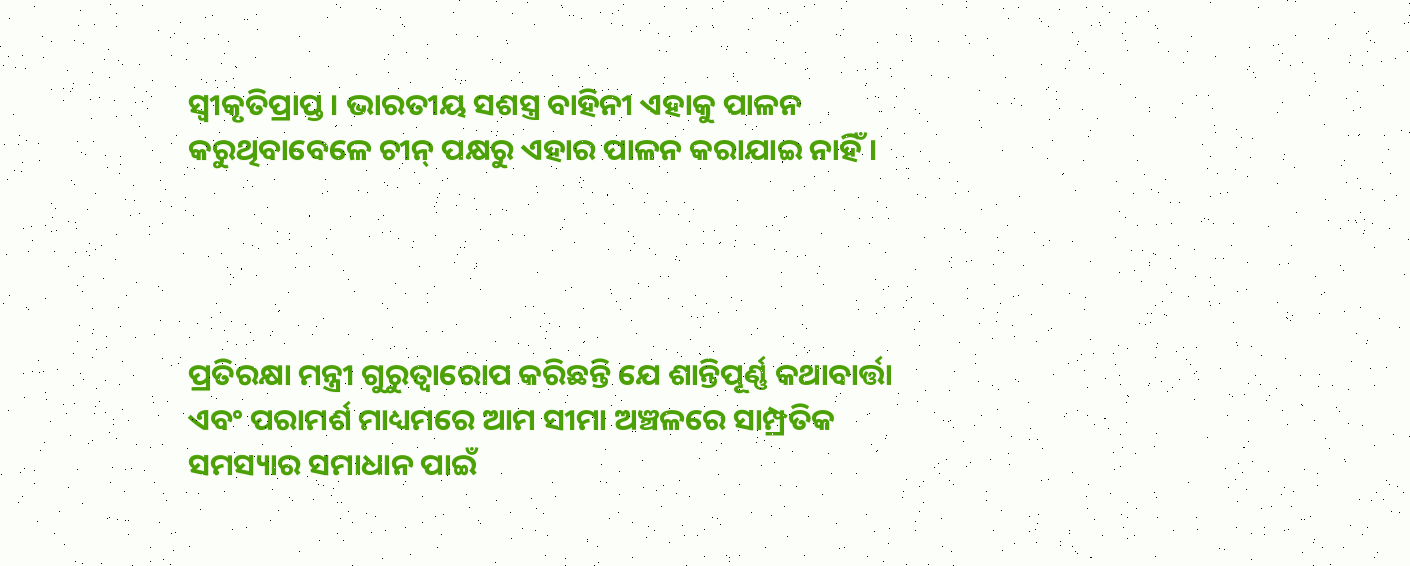ସ୍ୱୀକୃତିପ୍ରାପ୍ତ । ଭାରତୀୟ ସଶସ୍ତ୍ର ବାହିନୀ ଏହାକୁ ପାଳନ କରୁଥିବାବେଳେ ଚୀନ୍ ପକ୍ଷରୁ ଏହାର ପାଳନ କରାଯାଇ ନାହିଁ ।




ପ୍ରତିରକ୍ଷା ମନ୍ତ୍ରୀ ଗୁରୁତ୍ୱାରୋପ କରିଛନ୍ତି ଯେ ଶାନ୍ତିପୂର୍ଣ୍ଣ କଥାବାର୍ତ୍ତା ଏବଂ ପରାମର୍ଶ ମାଧ୍ୟମରେ ଆମ ସୀମା ଅଞ୍ଚଳରେ ସାମ୍ପ୍ରତିକ ସମସ୍ୟାର ସମାଧାନ ପାଇଁ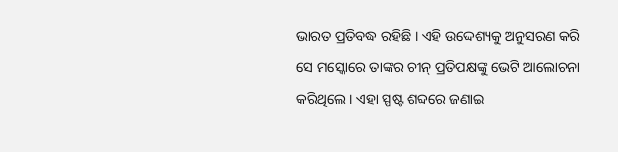ଭାରତ ପ୍ରତିବଦ୍ଧ ରହିଛି । ଏହି ଉଦ୍ଦେଶ୍ୟକୁ ଅନୁସରଣ କରି ସେ ମସ୍କୋରେ ତାଙ୍କର ଚୀନ୍ ପ୍ରତିପକ୍ଷଙ୍କୁ ଭେଟି ଆଲୋଚନା କରିଥିଲେ । ଏହା ସ୍ପଷ୍ଟ ଶବ୍ଦରେ ଜଣାଇ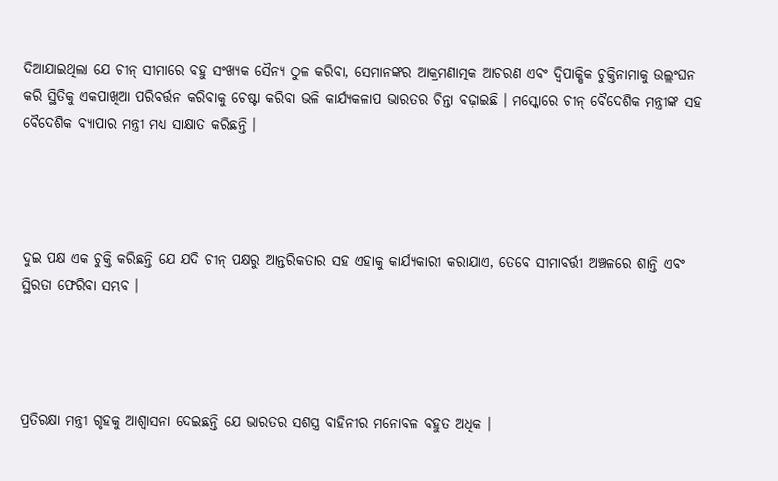ଦିଆଯାଇଥିଲା ଯେ ଚୀନ୍ ସୀମାରେ ବହୁ ସଂଖ୍ୟକ ସୈନ୍ୟ ଠୁଳ କରିବା, ସେମାନଙ୍କର ଆକ୍ରମଣାତ୍ମକ ଆଚରଣ ଏବଂ ଦ୍ୱିପାକ୍ଷିକ ଚୁକ୍ତିନାମାକୁ ଉଲ୍ଲଂଘନ କରି ସ୍ଥିତିକୁ ଏକପାଖିଆ ପରିବର୍ତ୍ତନ କରିବାକୁ ଚେଷ୍ଟା କରିବା ଭଳି କାର୍ଯ୍ୟକଳାପ ଭାରତର ଚିନ୍ତା ବଢ଼ାଇଛି । ମସ୍କୋରେ ଚୀନ୍ ବୈଦେଶିକ ମନ୍ତ୍ରୀଙ୍କ ସହ ବୈଦେଶିକ ବ୍ୟାପାର ମନ୍ତ୍ରୀ ମଧ୍ୟ ସାକ୍ଷାତ କରିଛନ୍ତି ।




ଦୁଇ ପକ୍ଷ ଏକ ଚୁକ୍ତି କରିଛନ୍ତି ଯେ ଯଦି ଚୀନ୍ ପକ୍ଷରୁ ଆନ୍ତରିକତାର ସହ ଏହାକୁ କାର୍ଯ୍ୟକାରୀ କରାଯାଏ, ତେବେ ସୀମାବର୍ତ୍ତୀ ଅଞ୍ଚଳରେ ଶାନ୍ତି ଏବଂ ସ୍ଥିରତା ଫେରିବା ସମ୍ଭବ ।




ପ୍ରତିରକ୍ଷା ମନ୍ତ୍ରୀ ଗୃହକୁ ଆଶ୍ୱାସନା ଦେଇଛନ୍ତି ଯେ ଭାରତର ସଶସ୍ତ୍ର ବାହିନୀର ମନୋବଳ ବହୁତ ଅଧିକ ।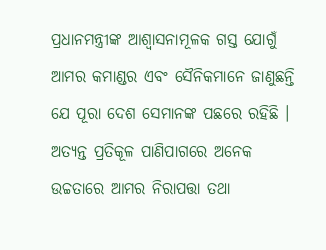ପ୍ରଧାନମନ୍ତ୍ରୀଙ୍କ ଆଶ୍ୱାସନାମୂଳକ ଗସ୍ତ ଯୋଗୁଁ ଆମର କମାଣ୍ଡର ଏବଂ ସୈନିକମାନେ ଜାଣୁଛନ୍ତି ଯେ ପୂରା ଦେଶ ସେମାନଙ୍କ ପଛରେ ରହିଛି । ଅତ୍ୟନ୍ତ ପ୍ରତିକୂଳ ପାଣିପାଗରେ ଅନେକ ଉଚ୍ଚତାରେ ଆମର ନିରାପତ୍ତା ତଥା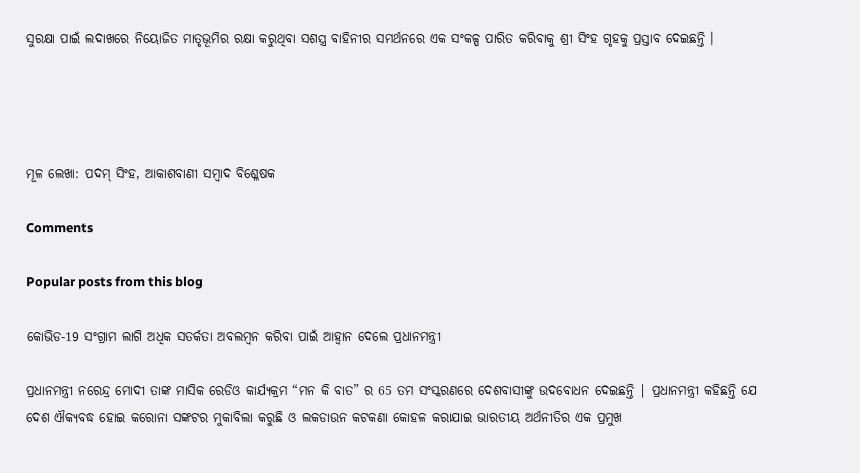ସୁରକ୍ଷା ପାଇଁ ଲଦାଖରେ ନିୟୋଜିତ ମାତୃଭୂମିର ରକ୍ଷା କରୁଥିବା ସଶସ୍ତ୍ର ବାହିନୀର ସମର୍ଥନରେ ଏକ ସଂକଳ୍ପ ପାରିତ କରିବାକୁ ଶ୍ରୀ ସିଂହ ଗୃହକୁ ପ୍ରସ୍ତାବ ଦେଇଛନ୍ତି ।




ମୂଳ ଲେଖା: ପଦମ୍‌ ସିଂହ, ଆକାଶବାଣୀ ସମ୍ବାଦ ବିଶ୍ଳେଷକ

Comments

Popular posts from this blog

କୋଭିଡ-19 ସଂଗ୍ରାମ ଲାଗି ଅଧିକ ସତର୍କତା ଅବଲମ୍ବନ କରିବା ପାଇଁ ଆହ୍ଵାନ ଦେଲେ ପ୍ରଧାନମନ୍ତ୍ରୀ

ପ୍ରଧାନମନ୍ତ୍ରୀ ନରେନ୍ଦ୍ର ମୋଦୀ ତାଙ୍କ ମାସିକ ରେଡିଓ କାର୍ଯ୍ୟକ୍ରମ “ମନ କି ବାତ” ର 65 ତମ ସଂସ୍କରଣରେ ଦେଶବାସୀଙ୍କୁ ଉଦବୋଧନ ଦେଇଛନ୍ତି | ପ୍ରଧାନମନ୍ତ୍ରୀ କହିଛନ୍ତି ଯେ ଦେଶ ଐକ୍ୟବଦ୍ଧ ହୋଇ କରୋନା ସଙ୍କଟର ମୁକାବିଲା କରୁଛି ଓ ଲକଡାଉନ କଟକଣା କୋହଳ କରାଯାଇ ଭାରତୀୟ ଅର୍ଥନୀତିର ଏକ ପ୍ରମୁଖ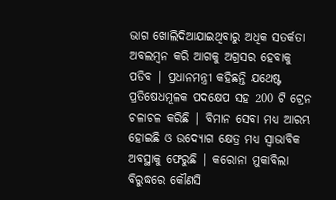ଭାଗ ଖୋଲିଦିଆଯାଇଥିବାରୁ ଅଧିକ ସତର୍କତା ଅବଲମ୍ବନ କରି ଆଗକୁ ଅଗ୍ରସର ହେବାକୁ ପଡିବ | ପ୍ରଧାନମନ୍ତ୍ରୀ କହିଛନ୍ତି ଯଥେଷ୍ଟ ପ୍ରତିଷେଧମୂଳକ ପଦକ୍ଷେପ ସହ 200 ଟି ଟ୍ରେନ ଚଳାଚଳ କରିଛି | ବିମାନ ସେବା ମଧ୍ୟ ଆରମ୍ଭ ହୋଇଛି ଓ ଉଦ୍ୟୋଗ କ୍ଷେତ୍ର ମଧ୍ୟ ସ୍ଵାଭାବିକ ଅବସ୍ଥାକୁ ଫେରୁଛି | କରୋନା ମୁକାବିଲା ବିରୁଦ୍ଧରେ କୌଣସି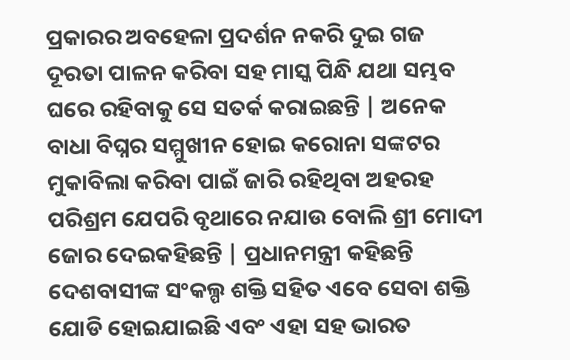ପ୍ରକାରର ଅବହେଳା ପ୍ରଦର୍ଶନ ନକରି ଦୁଇ ଗଜ ଦୂରତା ପାଳନ କରିବା ସହ ମାସ୍କ ପିନ୍ଧି ଯଥା ସମ୍ଭବ ଘରେ ରହିବାକୁ ସେ ସତର୍କ କରାଇଛନ୍ତି | ଅନେକ ବାଧା ବିଘ୍ନର ସମ୍ମୁଖୀନ ହୋଇ କରୋନା ସଙ୍କଟର ମୁକାବିଲା କରିବା ପାଇଁ ଜାରି ରହିଥିବା ଅହରହ ପରିଶ୍ରମ ଯେପରି ବୃଥାରେ ନଯାଉ ବୋଲି ଶ୍ରୀ ମୋଦୀ ଜୋର ଦେଇକହିଛନ୍ତି | ପ୍ରଧାନମନ୍ତ୍ରୀ କହିଛନ୍ତି ଦେଶବାସୀଙ୍କ ସଂକଲ୍ପ ଶକ୍ତି ସହିତ ଏବେ ସେବା ଶକ୍ତି ଯୋଡି ହୋଇଯାଇଛି ଏବଂ ଏହା ସହ ଭାରତ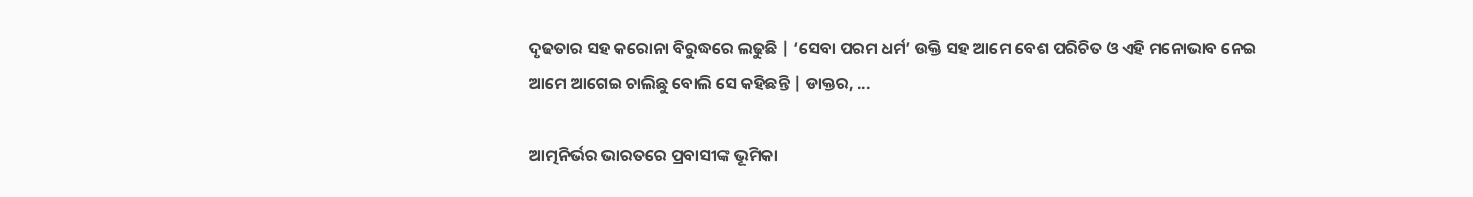ଦୃଢତାର ସହ କରୋନା ବିରୁଦ୍ଧରେ ଲଢୁଛି | ‘ସେବା ପରମ ଧର୍ମ’ ଉକ୍ତି ସହ ଆମେ ବେଶ ପରିଚିତ ଓ ଏହି ମନୋଭାବ ନେଇ ଆମେ ଆଗେଇ ଚାଲିଛୁ ବୋଲି ସେ କହିଛନ୍ତି | ଡାକ୍ତର, ...

ଆତ୍ମନିର୍ଭର ଭାରତରେ ପ୍ରବାସୀଙ୍କ ଭୂମିକା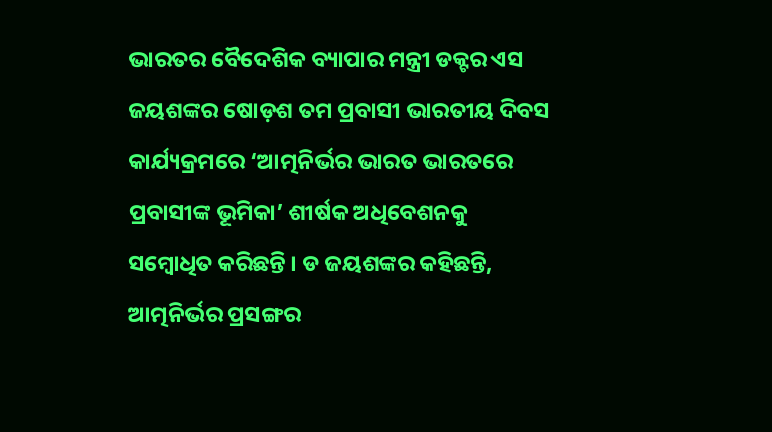ଭାରତର ବୈଦେଶିକ ବ୍ୟାପାର ମନ୍ତ୍ରୀ ଡକ୍ଟର ଏସ ଜୟଶଙ୍କର ଷୋଡ଼ଶ ତମ ପ୍ରବାସୀ ଭାରତୀୟ ଦିବସ କାର୍ଯ୍ୟକ୍ରମରେ ‘ଆତ୍ମନିର୍ଭର ଭାରତ ଭାରତରେ ପ୍ରବାସୀଙ୍କ ଭୂମିକା’ ଶୀର୍ଷକ ଅଧିବେଶନକୁ ସମ୍ବୋଧିତ କରିଛନ୍ତି । ଡ ଜୟଶଙ୍କର କହିଛନ୍ତି, ଆତ୍ମନିର୍ଭର ପ୍ରସଙ୍ଗର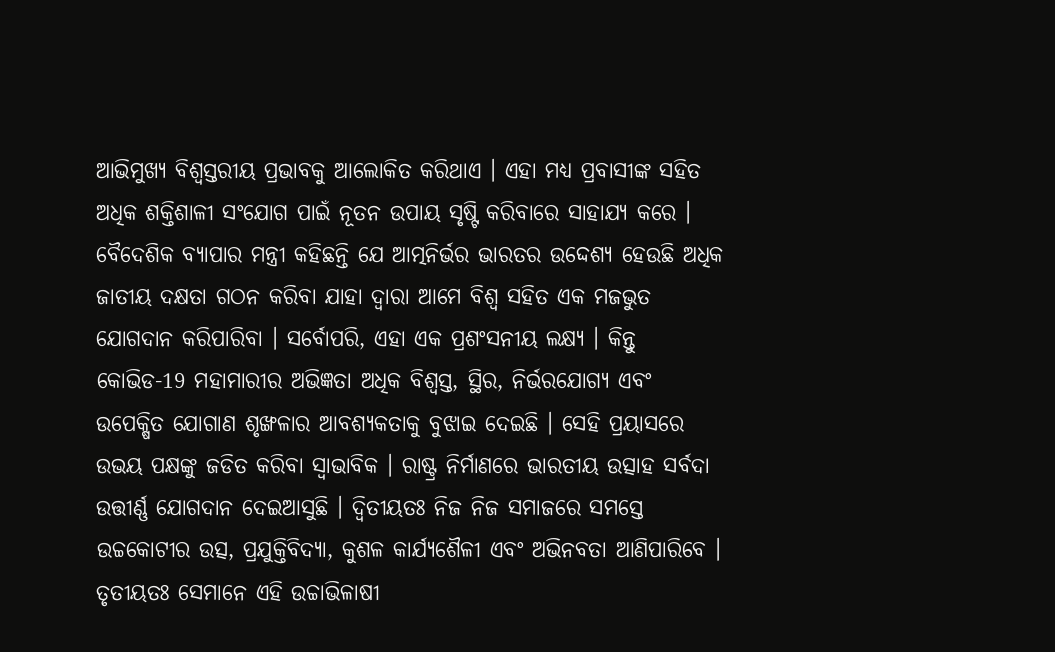ଆଭିମୁଖ୍ୟ ବିଶ୍ୱସ୍ତରୀୟ ପ୍ରଭାବକୁ ଆଲୋକିତ କରିଥାଏ । ଏହା ମଧ୍ୟ ପ୍ରବାସୀଙ୍କ ସହିତ ଅଧିକ ଶକ୍ତିଶାଳୀ ସଂଯୋଗ ପାଇଁ ନୂତନ ଉପାୟ ସୃଷ୍ଟି କରିବାରେ ସାହାଯ୍ୟ କରେ । ବୈଦେଶିକ ବ୍ୟାପାର ମନ୍ତ୍ରୀ କହିଛନ୍ତି ଯେ ଆତ୍ମନିର୍ଭର ଭାରତର ଉଦ୍ଦେଶ୍ୟ ହେଉଛି ଅଧିକ ଜାତୀୟ ଦକ୍ଷତା ଗଠନ କରିବା ଯାହା ଦ୍ବାରା ଆମେ ବିଶ୍ୱ ସହିତ ଏକ ମଜଭୁତ ଯୋଗଦାନ କରିପାରିବା । ସର୍ବୋପରି, ଏହା ଏକ ପ୍ରଶଂସନୀୟ ଲକ୍ଷ୍ୟ । କିନ୍ତୁ କୋଭିଡ-19 ମହାମାରୀର ଅଭିଜ୍ଞତା ଅଧିକ ବିଶ୍ୱସ୍ତ, ସ୍ଥିର, ନିର୍ଭରଯୋଗ୍ୟ ଏବଂ ଉପେକ୍ଷିତ ଯୋଗାଣ ଶୃଙ୍ଖଳାର ଆବଶ୍ୟକତାକୁ ବୁଝାଇ ଦେଇଛି । ସେହି ପ୍ରୟାସରେ ଉଭୟ ପକ୍ଷଙ୍କୁ ଜଡିତ କରିବା ସ୍ୱାଭାବିକ । ରାଷ୍ଟ୍ର ନିର୍ମାଣରେ ଭାରତୀୟ ଉତ୍ସାହ ସର୍ବଦା ଉତ୍ତୀର୍ଣ୍ଣ ଯୋଗଦାନ ଦେଇଆସୁଛି । ଦ୍ୱିତୀୟତଃ ନିଜ ନିଜ ସମାଜରେ ସମସ୍ତେ ଉଚ୍ଚକୋଟୀର ଉତ୍ସ, ପ୍ରଯୁକ୍ତିବିଦ୍ୟା, କୁଶଳ କାର୍ଯ୍ୟଶୈଳୀ ଏବଂ ଅଭିନବତା ଆଣିପାରିବେ । ତୃତୀୟତଃ ସେମାନେ ଏହି ଉଚ୍ଚାଭିଳାଷୀ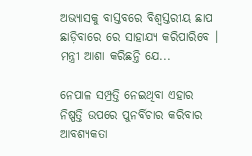ଅଭ୍ୟାସକୁ ବାସ୍ତବରେ ବିଶ୍ୱସ୍ତରୀୟ ଛାପ ଛାଡ଼ିବାରେ ରେ ସାହାଯ୍ୟ କରିପାରିବେ । ମନ୍ତ୍ରୀ ଆଶା କରିଛନ୍ତି ଯେ...

ନେପାଳ ସମ୍ପ୍ରତ୍ତି ନେଇଥିବା ଏହାର ନିଷ୍ପତ୍ତି ଉପରେ ପୁନର୍ବିଚାର କରିବାର ଆବଶ୍ୟକତା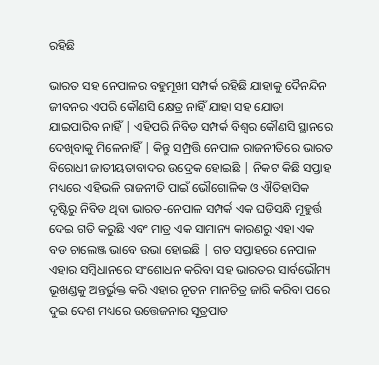ରହିଛି

ଭାରତ ସହ ନେପାଳର ବହୁମୂଖୀ ସମ୍ପର୍କ ରହିଛି ଯାହାକୁ ଦୈନନ୍ଦିନ ଜୀବନର ଏପରି କୌଣସି କ୍ଷେତ୍ର ନାହିଁ ଯାହା ସହ ଯୋଡା ଯାଇପାରିବ ନାହିଁ | ଏହିପରି ନିବିଡ ସମ୍ପର୍କ ବିଶ୍ଵର କୌଣସି ସ୍ଥାନରେ ଦେଖିବାକୁ ମିଳେନାହିଁ | କିନ୍ତୁ ସମ୍ପ୍ରତ୍ତି ନେପାଳ ରାଜନୀତିରେ ଭାରତ ବିରୋଧୀ ଜାତୀୟତାବାଦର ଉଦ୍ରେକ ହୋଇଛି | ନିକଟ କିଛି ସପ୍ତାହ ମଧ୍ୟରେ ଏହିଭଳି ରାଜନୀତି ପାଇଁ ଭୌଗୋଳିକ ଓ ଐତିହାସିକ ଦୃଷ୍ଟିରୁ ନିବିଡ ଥିବା ଭାରତ-ନେପାଳ ସମ୍ପର୍କ ଏକ ଘଡିସନ୍ଧି ମୂହୁର୍ତ୍ତ ଦେଇ ଗତି କରୁଛି ଏବଂ ମାତ୍ର ଏକ ସାମାନ୍ୟ କାରଣରୁ ଏହା ଏକ ବଡ ଚାଲେଞ୍ଜ ଭାବେ ଉଭା ହୋଇଛି | ଗତ ସପ୍ତାହରେ ନେପାଳ ଏହାର ସମ୍ବିଧାନରେ ସଂଶୋଧନ କରିବା ସହ ଭାରତର ସାର୍ବଭୌମ୍ୟ ଭୂଖଣ୍ଡକୁ ଅନ୍ତର୍ଭୁକ୍ତ କରି ଏହାର ନୂତନ ମାନଚିତ୍ର ଜାରି କରିବା ପରେ ଦୁଇ ଦେଶ ମଧ୍ୟରେ ଉତ୍ତେଜନାର ସୂତ୍ରପାତ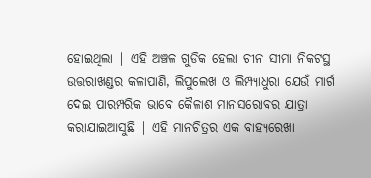ହୋଇଥିଲା | ଏହି ଅଞ୍ଚଳ ଗୁଡିକ ହେଲା ଚୀନ ସୀମା ନିକଟସ୍ଥ ଉତ୍ତରାଖଣ୍ଡର କଳାପାଣି, ଲିପୁଲେଖ ଓ ଲିମ୍ପ୍ୟାଧୁରା ଯେଉଁ ମାର୍ଗ ଦେଇ ପାରମ୍ପରିକ ଭାବେ କୈଳାଶ ମାନସରୋବର ଯାତ୍ରା କରାଯାଇଆସୁଛି | ଏହି ମାନଚିତ୍ରର ଏକ ବାହ୍ୟରେଖା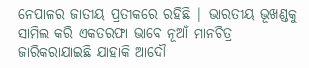ନେପାଳର ଜାତୀୟ ପ୍ରତୀକରେ ରହିଛି | ଭାରତୀୟ ଭୂଖଣ୍ଡକୁ ସାମିଲ କରି ଏକତରଫା ଭାବେ ନୂଆଁ ମାନଚିତ୍ର ଜାରିକରାଯାଇଛି ଯାହାକି ଆଦୌ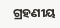ଗ୍ରହଣୀୟ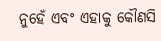ନୁହେଁ ଏବଂ ଏହାକୁ କୌଣସି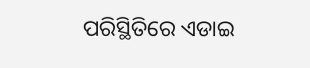ପରିସ୍ଥିତିରେ ଏଡାଇ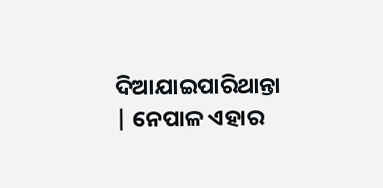ଦିଆଯାଇପାରିଥାନ୍ତା | ନେପାଳ ଏହାର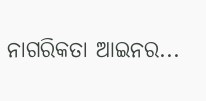ନାଗରିକତା ଆଇନର...